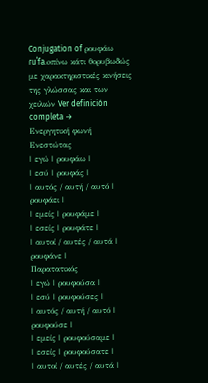Conjugation of ρουφάω
ɾuˈfa.oπίνω κάτι θορυβωδώς με χαρακτηριστικές κινήσεις της γλώσσας και των χειλιών Ver definición completa →
Ενεργητική φωνή
Ενεστώτας
| εγώ | ρουφάω |
| εσύ | ρουφάς |
| αυτός / αυτή / αυτό | ρουφάει |
| εμείς | ρουφάμε |
| εσείς | ρουφάτε |
| αυτοί / αυτές / αυτά | ρουφάνε |
Παρατατικός
| εγώ | ρουφούσα |
| εσύ | ρουφούσες |
| αυτός / αυτή / αυτό | ρουφούσε |
| εμείς | ρουφούσαμε |
| εσείς | ρουφούσατε |
| αυτοί / αυτές / αυτά |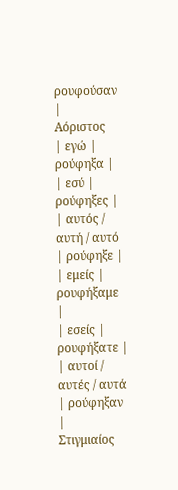ρουφούσαν |
Αόριστος
| εγώ | ρούφηξα |
| εσύ | ρούφηξες |
| αυτός / αυτή / αυτό | ρούφηξε |
| εμείς | ρουφήξαμε |
| εσείς | ρουφήξατε |
| αυτοί / αυτές / αυτά | ρούφηξαν |
Στιγμιαίος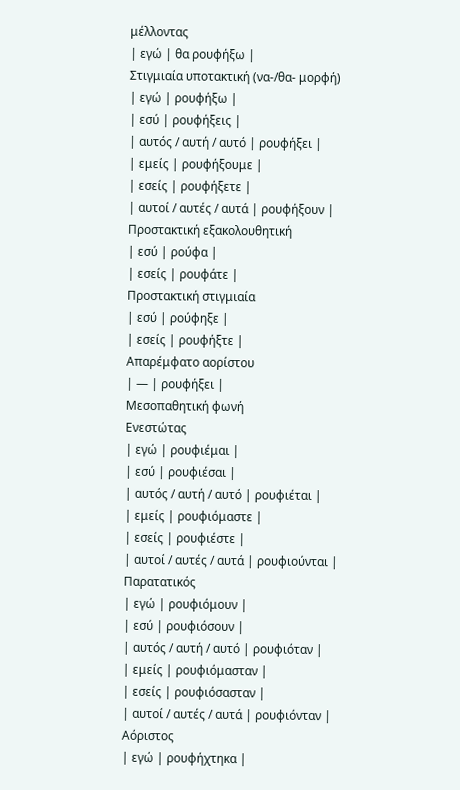μέλλοντας
| εγώ | θα ρουφήξω |
Στιγμιαία υποτακτική (να-/θα- μορφή)
| εγώ | ρουφήξω |
| εσύ | ρουφήξεις |
| αυτός / αυτή / αυτό | ρουφήξει |
| εμείς | ρουφήξουμε |
| εσείς | ρουφήξετε |
| αυτοί / αυτές / αυτά | ρουφήξουν |
Προστακτική εξακολουθητική
| εσύ | ρούφα |
| εσείς | ρουφάτε |
Προστακτική στιγμιαία
| εσύ | ρούφηξε |
| εσείς | ρουφήξτε |
Απαρέμφατο αορίστου
| — | ρουφήξει |
Μεσοπαθητική φωνή
Ενεστώτας
| εγώ | ρουφιέμαι |
| εσύ | ρουφιέσαι |
| αυτός / αυτή / αυτό | ρουφιέται |
| εμείς | ρουφιόμαστε |
| εσείς | ρουφιέστε |
| αυτοί / αυτές / αυτά | ρουφιούνται |
Παρατατικός
| εγώ | ρουφιόμουν |
| εσύ | ρουφιόσουν |
| αυτός / αυτή / αυτό | ρουφιόταν |
| εμείς | ρουφιόμασταν |
| εσείς | ρουφιόσασταν |
| αυτοί / αυτές / αυτά | ρουφιόνταν |
Αόριστος
| εγώ | ρουφήχτηκα |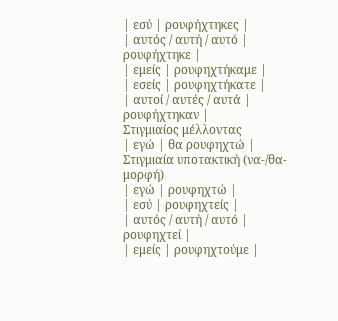| εσύ | ρουφήχτηκες |
| αυτός / αυτή / αυτό | ρουφήχτηκε |
| εμείς | ρουφηχτήκαμε |
| εσείς | ρουφηχτήκατε |
| αυτοί / αυτές / αυτά | ρουφήχτηκαν |
Στιγμιαίος μέλλοντας
| εγώ | θα ρουφηχτώ |
Στιγμιαία υποτακτική (να-/θα- μορφή)
| εγώ | ρουφηχτώ |
| εσύ | ρουφηχτείς |
| αυτός / αυτή / αυτό | ρουφηχτεί |
| εμείς | ρουφηχτούμε |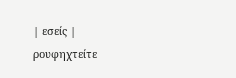| εσείς | ρουφηχτείτε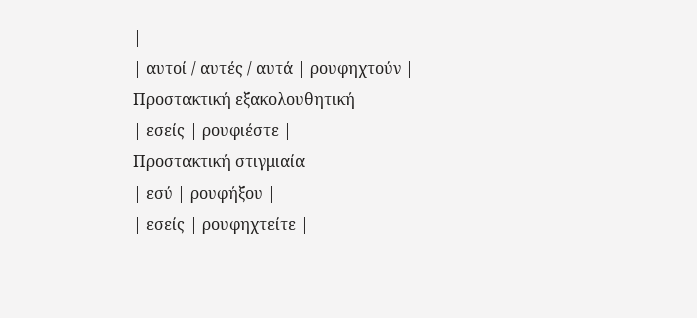|
| αυτοί / αυτές / αυτά | ρουφηχτούν |
Προστακτική εξακολουθητική
| εσείς | ρουφιέστε |
Προστακτική στιγμιαία
| εσύ | ρουφήξου |
| εσείς | ρουφηχτείτε |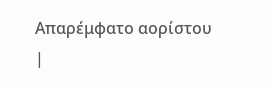Απαρέμφατο αορίστου
|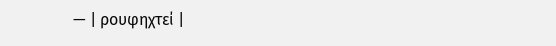— | ρουφηχτεί |